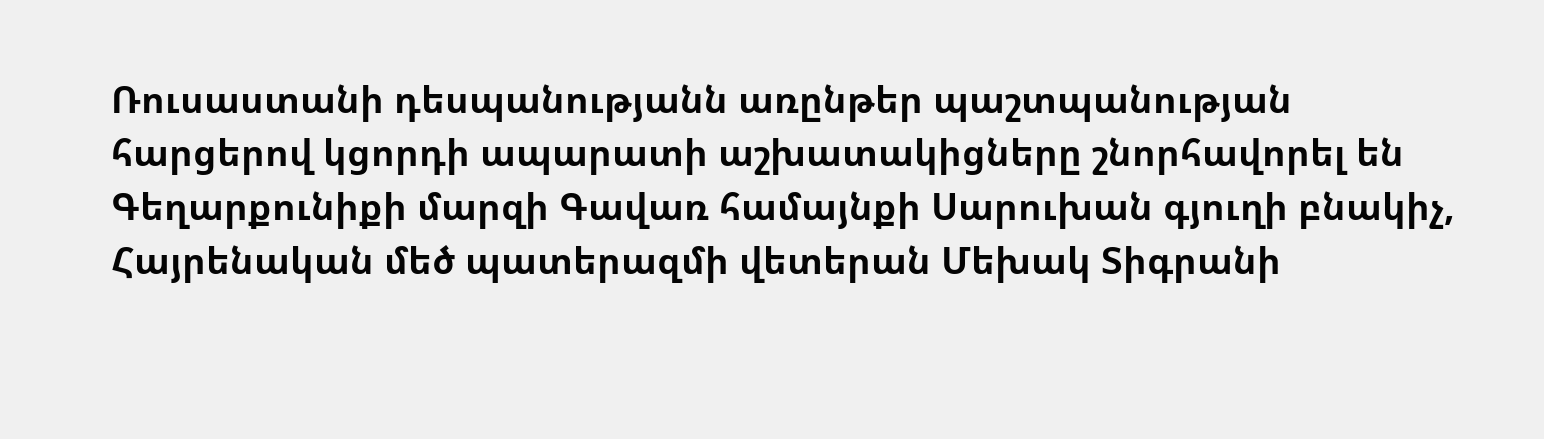Ռուսաստանի դեսպանությանն առընթեր պաշտպանության հարցերով կցորդի ապարատի աշխատակիցները շնորհավորել են Գեղարքունիքի մարզի Գավառ համայնքի Սարուխան գյուղի բնակիչ, Հայրենական մեծ պատերազմի վետերան Մեխակ Տիգրանի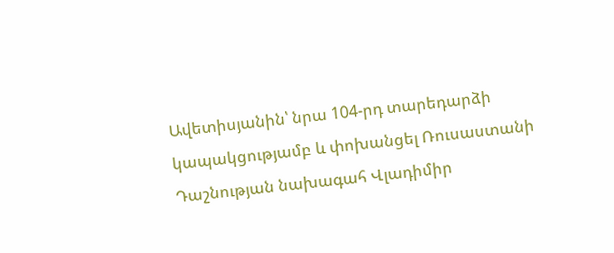Ավետիսյանին՝ նրա 104-րդ տարեդարձի կապակցությամբ և փոխանցել Ռուսաստանի Դաշնության նախագահ Վլադիմիր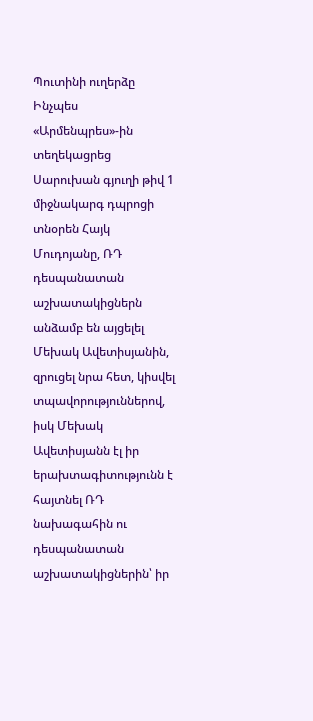Պուտինի ուղերձը
Ինչպես «Արմենպրես»-ին տեղեկացրեց Սարուխան գյուղի թիվ 1 միջնակարգ դպրոցի տնօրեն Հայկ Մուդոյանը, ՌԴ դեսպանատան աշխատակիցներն անձամբ են այցելել Մեխակ Ավետիսյանին, զրուցել նրա հետ, կիսվել տպավորություններով, իսկ Մեխակ Ավետիսյանն էլ իր երախտագիտությունն է հայտնել ՌԴ նախագահին ու դեսպանատան աշխատակիցներին՝ իր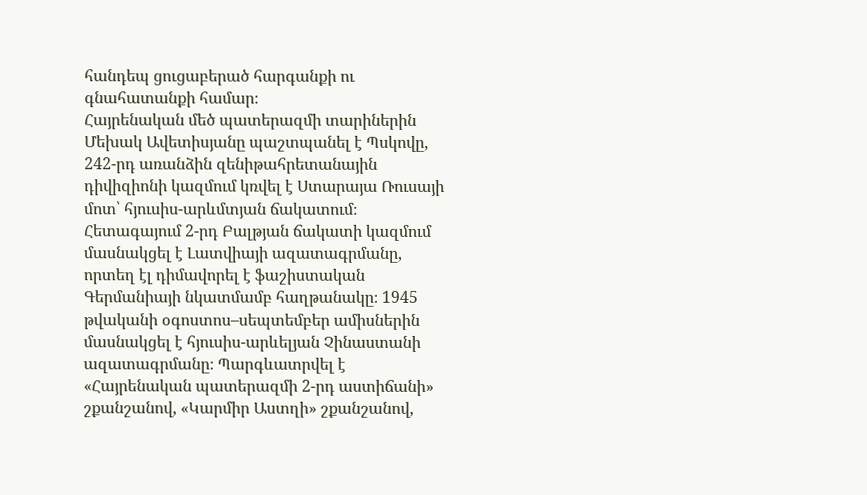հանդեպ ցուցաբերած հարգանքի ու գնահատանքի համար։
Հայրենական մեծ պատերազմի տարիներին Մեխակ Ավետիսյանը պաշտպանել է Պսկովը, 242-րդ առանձին զենիթահրետանային դիվիզիոնի կազմում կռվել է Ստարայա Ռուսայի մոտ՝ հյուսիս-արևմտյան ճակատում։ Հետագայում 2-րդ Բալթյան ճակատի կազմում մասնակցել է Լատվիայի ազատագրմանը, որտեղ էլ դիմավորել է ֆաշիստական Գերմանիայի նկատմամբ հաղթանակը։ 1945 թվականի օգոստոս–սեպտեմբեր ամիսներին մասնակցել է հյուսիս-արևելյան Չինաստանի ազատագրմանը։ Պարգևատրվել է «Հայրենական պատերազմի 2-րդ աստիճանի» շքանշանով, «Կարմիր Աստղի» շքանշանով,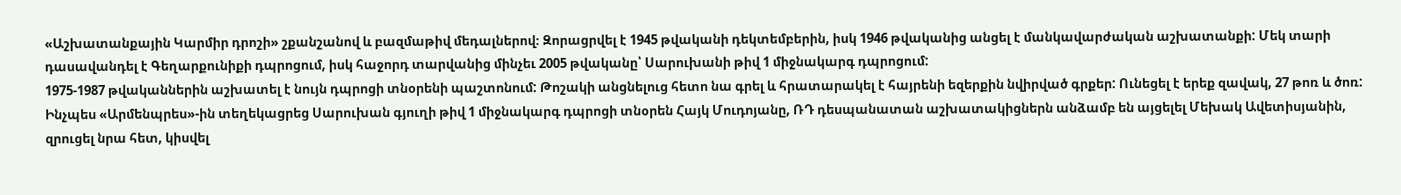«Աշխատանքային Կարմիր դրոշի» շքանշանով և բազմաթիվ մեդալներով։ Զորացրվել է 1945 թվականի դեկտեմբերին, իսկ 1946 թվականից անցել է մանկավարժական աշխատանքի: Մեկ տարի դասավանդել է Գեղարքունիքի դպրոցում, իսկ հաջորդ տարվանից մինչեւ 2005 թվականը՝ Սարուխանի թիվ 1 միջնակարգ դպրոցում:
1975-1987 թվականներին աշխատել է նույն դպրոցի տնօրենի պաշտոնում: Թոշակի անցնելուց հետո նա գրել և հրատարակել է հայրենի եզերքին նվիրված գրքեր: Ունեցել է երեք զավակ, 27 թոռ և ծոռ:
Ինչպես «Արմենպրես»-ին տեղեկացրեց Սարուխան գյուղի թիվ 1 միջնակարգ դպրոցի տնօրեն Հայկ Մուդոյանը, ՌԴ դեսպանատան աշխատակիցներն անձամբ են այցելել Մեխակ Ավետիսյանին, զրուցել նրա հետ, կիսվել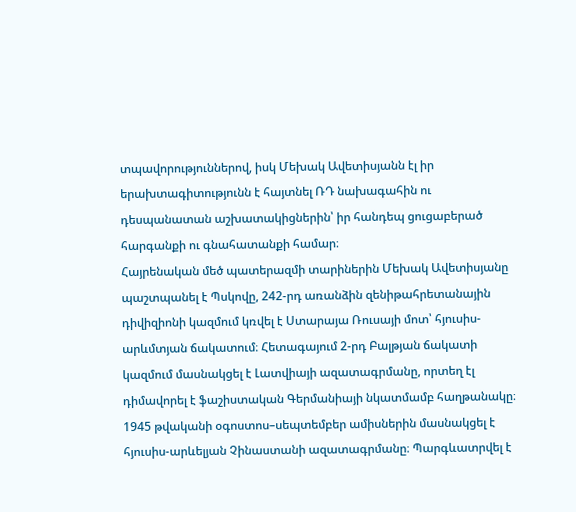տպավորություններով, իսկ Մեխակ Ավետիսյանն էլ իր երախտագիտությունն է հայտնել ՌԴ նախագահին ու դեսպանատան աշխատակիցներին՝ իր հանդեպ ցուցաբերած հարգանքի ու գնահատանքի համար։
Հայրենական մեծ պատերազմի տարիներին Մեխակ Ավետիսյանը պաշտպանել է Պսկովը, 242-րդ առանձին զենիթահրետանային դիվիզիոնի կազմում կռվել է Ստարայա Ռուսայի մոտ՝ հյուսիս-արևմտյան ճակատում։ Հետագայում 2-րդ Բալթյան ճակատի կազմում մասնակցել է Լատվիայի ազատագրմանը, որտեղ էլ դիմավորել է ֆաշիստական Գերմանիայի նկատմամբ հաղթանակը։ 1945 թվականի օգոստոս–սեպտեմբեր ամիսներին մասնակցել է հյուսիս-արևելյան Չինաստանի ազատագրմանը։ Պարգևատրվել է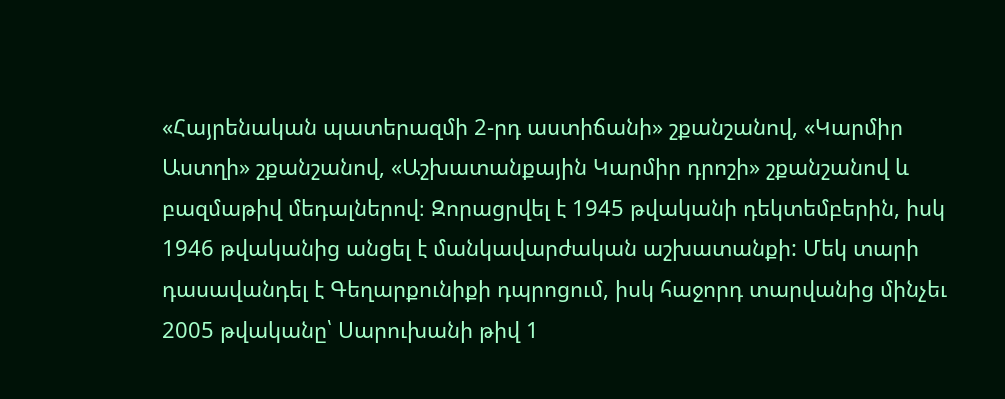«Հայրենական պատերազմի 2-րդ աստիճանի» շքանշանով, «Կարմիր Աստղի» շքանշանով, «Աշխատանքային Կարմիր դրոշի» շքանշանով և բազմաթիվ մեդալներով։ Զորացրվել է 1945 թվականի դեկտեմբերին, իսկ 1946 թվականից անցել է մանկավարժական աշխատանքի: Մեկ տարի դասավանդել է Գեղարքունիքի դպրոցում, իսկ հաջորդ տարվանից մինչեւ 2005 թվականը՝ Սարուխանի թիվ 1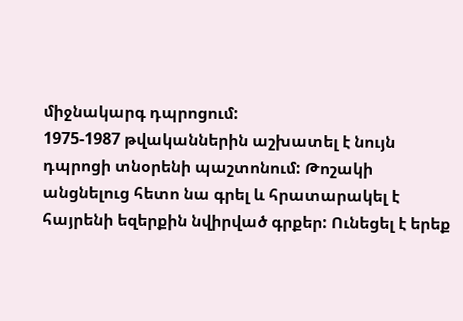միջնակարգ դպրոցում:
1975-1987 թվականներին աշխատել է նույն դպրոցի տնօրենի պաշտոնում: Թոշակի անցնելուց հետո նա գրել և հրատարակել է հայրենի եզերքին նվիրված գրքեր: Ունեցել է երեք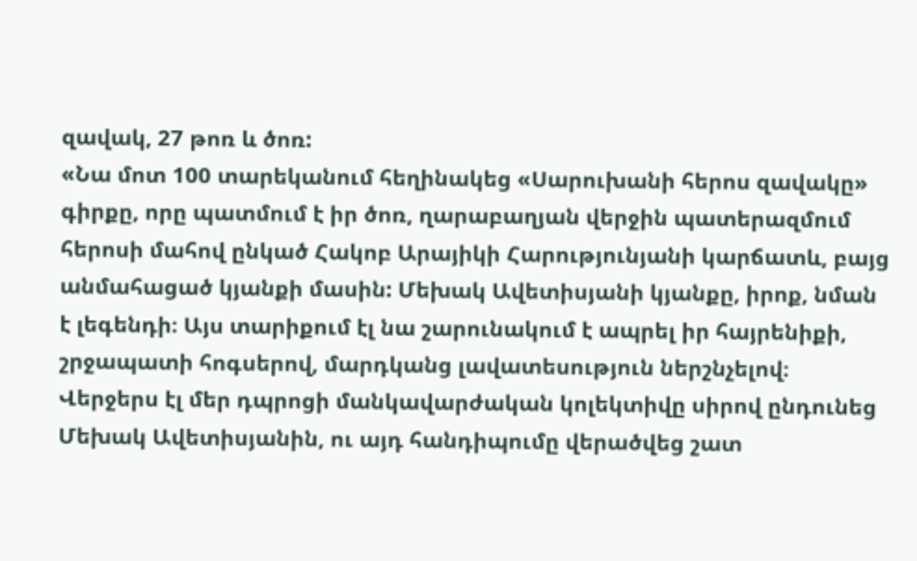զավակ, 27 թոռ և ծոռ:
«Նա մոտ 100 տարեկանում հեղինակեց «Սարուխանի հերոս զավակը» գիրքը, որը պատմում է իր ծոռ, ղարաբաղյան վերջին պատերազմում հերոսի մահով ընկած Հակոբ Արայիկի Հարությունյանի կարճատև, բայց անմահացած կյանքի մասին: Մեխակ Ավետիսյանի կյանքը, իրոք, նման է լեգենդի։ Այս տարիքում էլ նա շարունակում է ապրել իր հայրենիքի, շրջապատի հոգսերով, մարդկանց լավատեսություն ներշնչելով։ Վերջերս էլ մեր դպրոցի մանկավարժական կոլեկտիվը սիրով ընդունեց Մեխակ Ավետիսյանին, ու այդ հանդիպումը վերածվեց շատ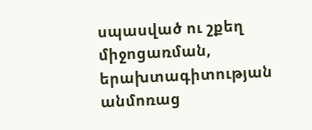սպասված ու շքեղ միջոցառման, երախտագիտության անմոռաց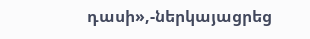դասի»,-ներկայացրեց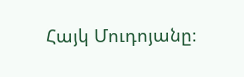Հայկ Մուդոյանը։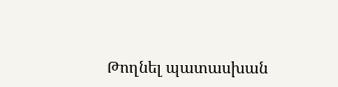Թողնել պատասխան